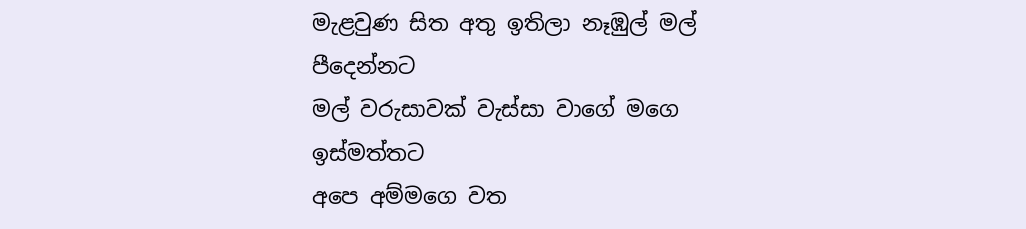මැළවුණ සිත අතු ඉතිලා නෑඹුල් මල් පීදෙන්නට
මල් වරුසාවක් වැස්සා වාගේ මගෙ ඉස්මත්තට
අපෙ අම්මගෙ වත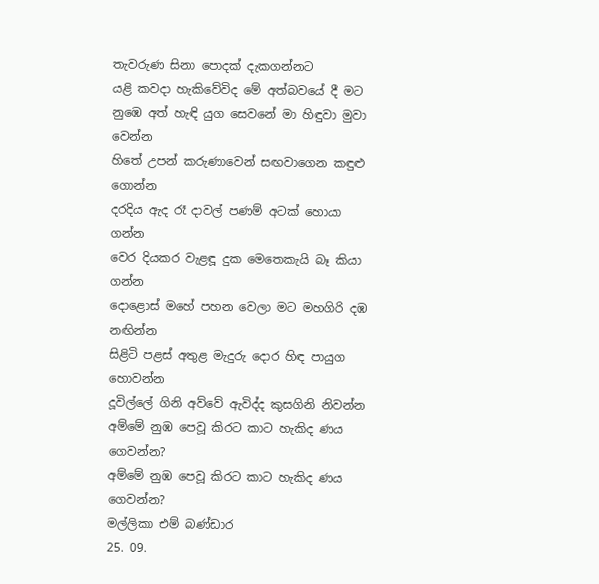තැවරුණ සිනා පොදක් දැකගන්නට
යළි කවදා හැකිවේවිද මේ අත්බවයේ දී මට
නුඹෙ අත් හැඳි යුග සෙවනේ මා හිඳුවා මුවා වෙන්න
හිතේ උපන් කරුණාවෙන් සඟවාගෙන කඳුළු ගොන්න
දරදිය ඇද රෑ දාවල් පණම් අටක් හොයා ගන්න
වෙර දියකර වැළඳූ දුක මෙතෙකැයි බෑ කියා ගන්න
දොළොස් මහේ පහන වෙලා මට මහගිරි දඹ නඟින්න
සිළිටි පළස් අතුළ මැදුරු දොර හිඳ පායුග හොවන්න
දූවිල්ලේ ගිනි අව්වේ ඇවිද්ද කුසගිනි නිවන්න
අම්මේ නුඹ පෙවූ කිරට කාට හැකිද ණය ගෙවන්න?
අම්මේ නුඹ පෙවූ කිරට කාට හැකිද ණය ගෙවන්න?
මල්ලිකා එම් බණ්ඩාර
25. 09.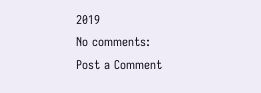2019
No comments:
Post a Comment